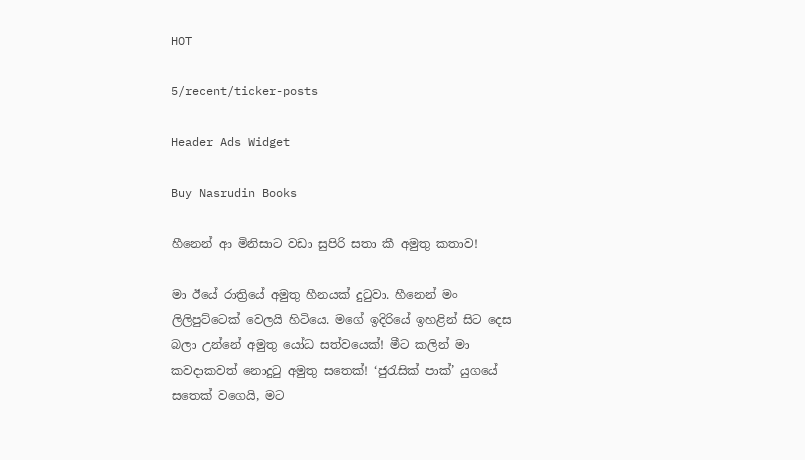HOT

5/recent/ticker-posts

Header Ads Widget

Buy Nasrudin Books

හීනෙන් ආ මිනිසාට වඩා සුපිරි සතා කී අමුතු කතාව!

මා ඊයේ රාත්‍රියේ අමුතු හීනයක් දුටුවා. හීනෙන් මං ලිලිපුට්ටෙක් වෙලයි හිටිය‍ෙ. මගේ ඉදිරියේ ඉහළින් සිට දෙස බලා උන්නේ අමුතු යෝධ සත්වයෙක්! මීට කලින් මා කවදාකවත් නොදුටු අමුතු සතෙක්! ‘ජුරැසික් පාක්’ යුගයේ සතෙක් වගෙයි, මට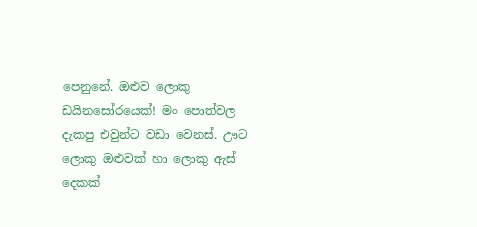පෙනුනේ. ඔළුව ලොකු ඩයිනසෝරයෙක්! මං පොත්වල දැකපු එවුන්ට වඩා වෙනස්. ඌට ලොකු ඔළුවක් හා ලොකු ඇස් දෙකක්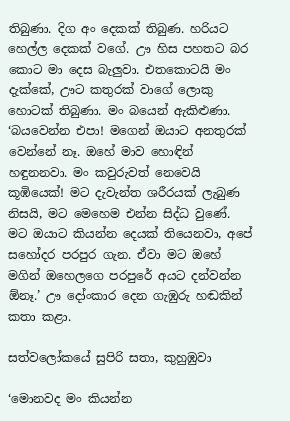තිබුණා. දිග අං දෙකක් තිබුණ. හරියට හෙල්ල දෙකක් වගේ. ඌ හිස පහතට බර කොට මා දෙස බැලුවා. එතකොටයි මං දැක්කේ, ඌට කතුරක් වාගේ ලොකු හොටක් තිබුණා. මං බයෙන් ඇකිළුණා. ‘බයවෙන්න එපා! මගෙන් ඔයාට අනතුරක් වෙන්නේ නෑ. ඔහේ මාව හොඳින් හඳුනනවා. මං කවුරුවත් නෙවෙයි කූඹියෙක්! මට දැවැන්ත ශරීරයක් ලැබුණ නිසයි, මට මෙහෙම එන්න සිද්ධ වුණේ. මට ඔයාට කියන්න දෙයක් තියෙනවා, අපේ සහෝදර පරපුර ගැන. ඒවා මට ඔහේ මගින් ඔහෙලගෙ පරපු‍රේ අයට දන්වන්න ඕනෑ.’ ඌ දෝංකාර දෙන ගැඹුරු හඬකින් කතා කළා.

සත්වලෝකයේ සුපිරි සතා, කුහුඹුවා

‘මොනවද මං කියන්න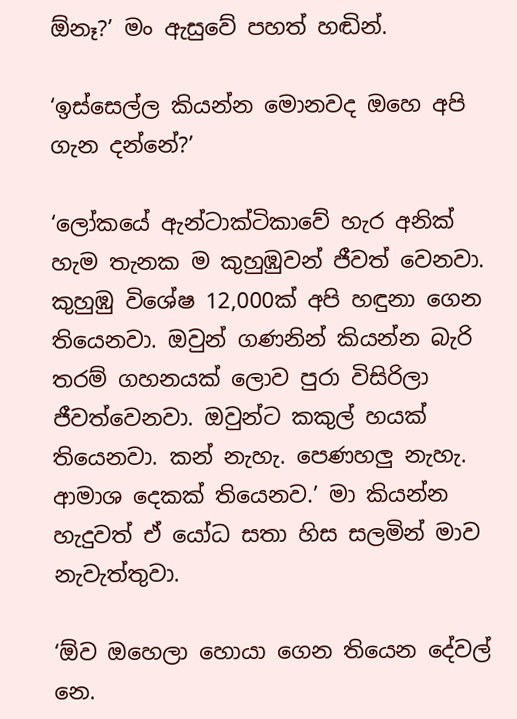ඕනෑ?’ මං ඇසුවේ පහත් හඬින්.

‘ඉස්සෙල්ල කියන්න මොනවද ඔහෙ අපි ගැන දන්නේ?’

‘ලෝකයේ ඇන්ටාක්ටිකාවේ හැර අනික් හැම තැනක ම කුහුඹුවන් ජීවත් වෙනවා. කුහුඹු විශේෂ 12,000ක් අපි හඳුනා ගෙන තියෙනවා. ඔවුන් ගණනින් කියන්න බැරි තරම් ගහනයක් ලොව පුරා විසිරිලා ජීවත්වෙනවා. ඔවුන්ට කකුල් හයක් තියෙනවා. කන් නැහැ. පෙණහලු නැහැ. ආමාශ දෙකක් තියෙනව.’ මා කියන්න හැදුවත් ඒ යෝධ සතා හිස සලමින් මාව නැවැත්තුවා.

‘ඕව ඔහෙලා හොයා ගෙන තියෙන දේවල් නෙ.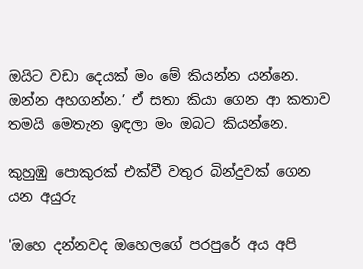ඔයිට වඩා දෙයක් මං මේ කියන්න යන්නෙ. ඔන්න අහගන්න.’ ඒ සතා කියා ගෙන ආ කතාව තමයි මෙතැන ඉඳලා මං ඔබට කියන්නෙ.

කුහුඹු පොකුරක් එක්වී වතුර බින්දුවක් ගෙන යන අයුරු

'ඔහෙ දන්නවද ඔහෙලගේ පරපුරේ අය අපි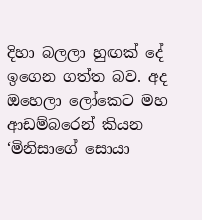දිහා බලලා හුඟක් දේ ඉගෙන ගත්ත බව. අද ඔහෙලා ලෝකෙට මහ ආඩම්බරෙන් කියන ‘මිනිසාගේ සොයා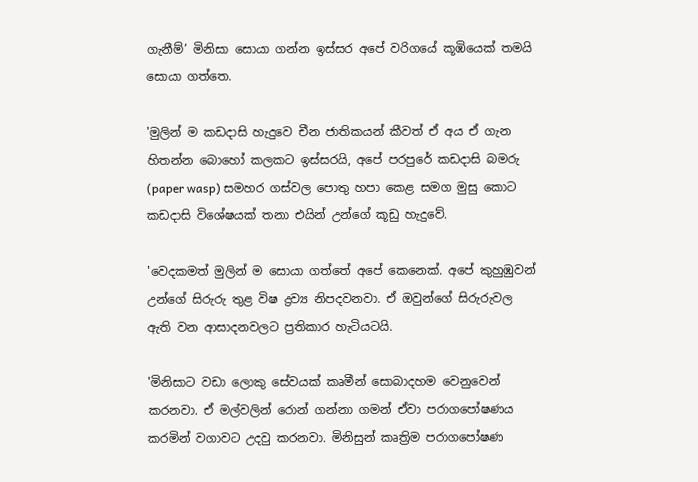ගැනීම්’ මිනිසා සොයා ගන්න ඉස්සර අපේ වරිගයේ කූඹියෙක් තමයි සොයා ගත්තෙ.

'මුලින් ම කඩදාසි හැදුවෙ චීන ජාතිකයන් කීවත් ඒ අය ඒ ගැන හිතන්න ‍බොහෝ කලකට ඉස්සරයි, අපේ පරපුරේ කඩදාසි බමරු (paper wasp) සමහර ගස්වල පොතු හපා කෙළ සමග මුසු කොට කඩදාසි විශේෂයක් තනා එයින් උන්ගේ කූඩු හැදුවේ.

'වෙදකමත් මුලින් ම සොයා ගත්තේ අපේ කෙනෙක්. අපේ කුහුඹුවන් උන්ගේ සිරුරු තුළ විෂ ද්‍රව්‍ය නිපදවනවා. ඒ ඔවුන්ගේ සිරුරුවල ඇති වන ආසාදනවලට ප්‍රතිකාර හැටියටයි.

'මිනිසාට වඩා ලොකු සේවයක් කෘමීන් සොබාදහම වෙනුවෙන් කරනවා. ඒ මල්වලින් රොන් ගන්නා ගමන් ඒවා පරාගපෝෂණය කරමින් වගාවට උදවු කරනවා. මිනිසුන් කෘත්‍රිම පරාගපෝෂණ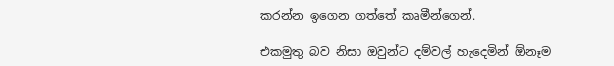කරන්න ඉගෙන ගත්තේ කෘමීන්ගෙන්.

එකමුතු බව නිසා ඔවුන්ට දම්වල් හැදෙමින් ඕනෑම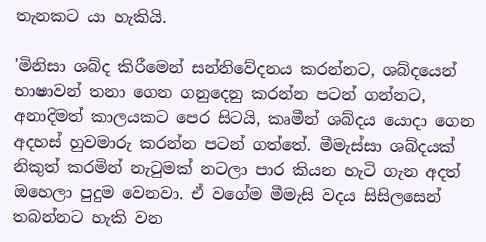තැනකට යා හැකියි.

'මිනිසා ශබ්ද කිරීමෙන් සන්නිවේදනය කරන්නට, ශබ්දයෙන් භාෂාවන් තනා ගෙන ගනුදෙනු කරන්න පටන් ගන්නට, අනාදිමත් කාලයකට පෙර සිටයි, කෘමීන් ශබ්දය යොදා ගෙන අදහස් හුවමාරු කරන්න පටන් ගත්තේ. මීමැස්සා ශබ්දයක් නිකුත් කරමින් නැටුමක් නටලා පාර කියන හැටි ගැන අදත් ඔහෙලා පුදුම වෙනවා. ඒ වගේම මීමැසි වදය සිසිලසෙන් තබන්නට හැකි වන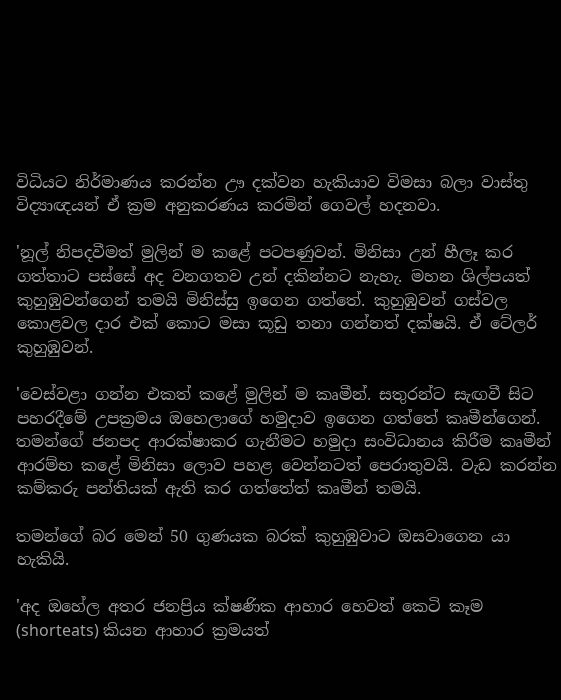විධියට නිර්මාණය කරන්න ඌ දක්වන හැකියාව විමසා බලා වාස්තු විද්‍යාඥයන් ඒ ක්‍රම අනුකරණය කරමින් ගෙවල් හදනවා.

'නූල් නිපදවීමත් මුලින් ම කළේ පටපණුවන්. මිනිසා උන් හීලෑ කර ගත්තාට පස්සේ අද වනගතව උන් දකින්නට නැහැ. මහන ශිල්පයත් කුහුඹුවන්ගෙන් තමයි මිනිස්සු ඉගෙන ගත්තේ. කුහුඹුවන් ගස්වල කොළවල දාර එක් කොට මසා කූඩු තනා ගන්නත් දක්ෂයි. ඒ ටේලර් කුහුඹුවන්.

'වෙස්වළා ගන්න එකත් කළේ මුලින් ම කෘමීන්. සතුරන්ට සැඟවී සිට පහරදීමේ උපක්‍රමය ඔහෙලාගේ හමුදාව ඉගෙන ගත්තේ කෘමීන්ගෙන්. තමන්ගේ ජනපද ආරක්ෂාකර ගැනීමට හමුදා සංවිධානය කිරීම කෘමීන් ආරම්භ කළේ මිනිසා ලොව පහළ වෙන්නටත් පෙරාතුවයි. වැඩ කරන්න කම්කරු පන්තියක් ඇති කර ගත්තේත් කෘමීන් තමයි.

තමන්ගේ බර මෙන් 50 ගුණයක බරක් කුහුඹුවාට ඔසවාගෙන යා හැකියි.

'අද ඔහේල අතර ජනප්‍රිය ක්ෂණික ආහාර හෙවත් කෙටි කෑම (shorteats) කියන ආහාර ක්‍රමයත්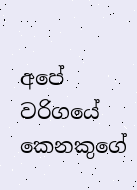අපේ වරිගයේ කෙනකු‍ගේ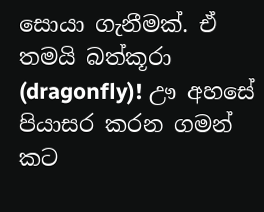සොයා ගැනීමක්. ඒ තමයි බත්කූරා (dragonfly)! ඌ අහසේ පියාසර කරන ගමන් කට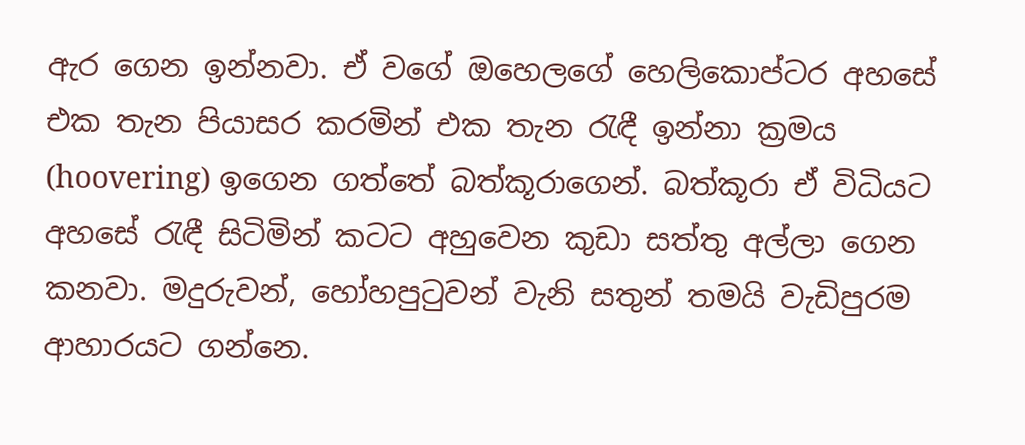ඇර ගෙන ඉන්නවා. ඒ වගේ ඔහෙලගේ හෙලිකොප්ටර අහසේ එක තැන පියාසර කරමින් එක තැන රැඳී ඉන්නා ක්‍රමය (hoovering) ඉගෙන ගත්තේ බත්කූරාගෙන්. බත්කූරා ඒ විධියට අහසේ රැඳී සිටිමින් කටට අහුවෙන කුඩා සත්තු අල්ලා ගෙන කනවා. මදුරුවන්, හෝහපුටුවන් වැනි සතුන් තමයි වැඩිපුරම ආහාරයට ගන්නෙ.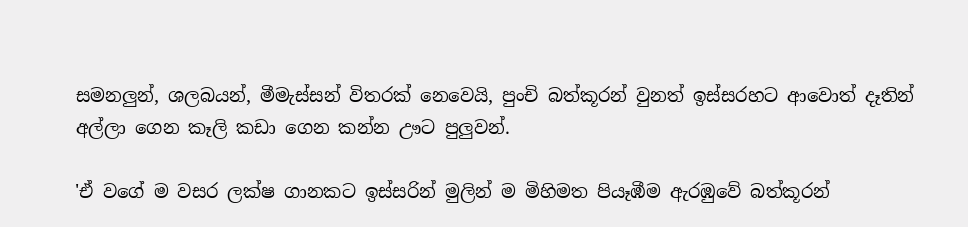සමනලුන්, ශලබයන්, මීමැස්සන් විතරක් නෙවෙයි, පුංචි බත්කූරන් වුනත් ඉස්සරහට ආවොත් දෑතින් අල්ලා ගෙන කෑලි කඩා ගෙන කන්න ඌට පුලුවන්.

'ඒ වගේ ම වසර ලක්ෂ ගානකට ඉස්සරින් මුලින් ම මිහිමත පියෑඹීම ඇරඹුවේ බත්කූරන්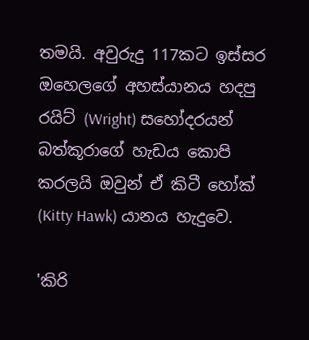තමයි. අවුරුදු 117කට ඉස්සර ඔහෙලගේ අහස්යානය හදපු රයිට් (Wright) සහෝදරයන් බත්කූරාගේ හැඩය කොපි කරලයි ඔවුන් ඒ කිටී හෝක් (Kitty Hawk) යානය හැදුවෙ.

'කිරි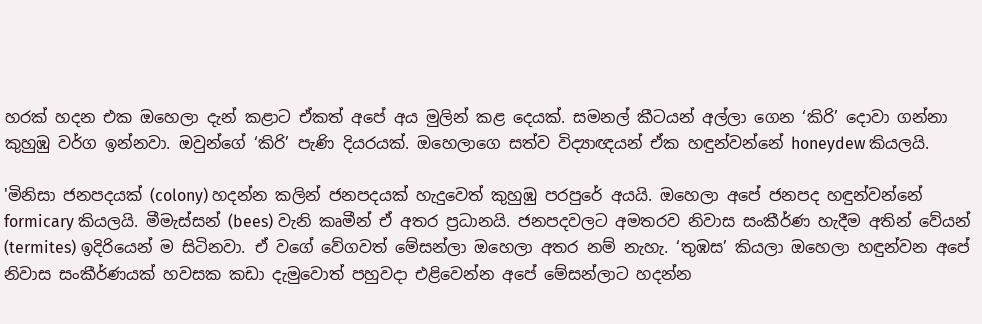හරක් හදන එක ඔහෙලා දැන් කළාට ඒකත් අපේ අය මුලින් කළ දෙයක්. සමනල් කීටයන් අල්ලා ගෙන ‘කිරි’ දොවා ගන්නා කුහුඹු වර්ග ඉන්නවා. ඔවුන්ගේ ‘කිරි’ පැණි දියරයක්. ඔහෙලාගෙ සත්ව විද්‍යාඥයන් ඒක හඳුන්වන්නේ honeydew කියලයි.

'මිනිසා ජනපදයක් (colony) හදන්න කලින් ජනපදයක් හැදුවෙත් කුහුඹු පරපුරේ අයයි. ඔහෙලා අපේ ජනපද හඳුන්වන්නේ formicary කියලයි. මීමැස්සන් (bees) වැනි කෘමීන් ඒ අතර ප්‍රධානයි. ජනපදවලට අමතරව නිවාස සංකීර්ණ හැදීම අතින් වේයන් (termites) ඉදිරියෙන් ම සිටිනවා. ඒ වගේ වේගවත් මේසන්ලා ඔහෙලා අතර නම් නැහැ. ‘තුඹස’ කියලා ඔහෙලා හඳුන්වන අපේ නිවාස සංකීර්ණයක් හවසක කඩා දැමුවොත් පහුවදා එළි‍වෙන්න අපේ මේසන්ලාට හදන්න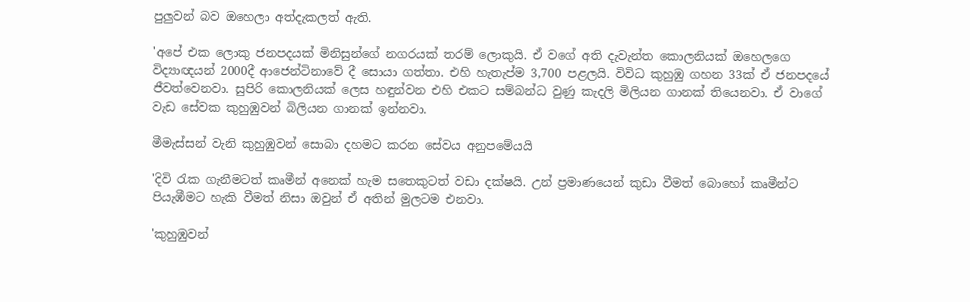පුලුවන් බව ඔහෙලා අත්දැකලත් ඇති.

'අපේ එක ලොකු ජනපදයක් මිනිසුන්ගේ නගරයක් තරම් ලොකුයි. ඒ වගේ අති දැවැන්ත කොලනියක් ඔහෙලගෙ විද්‍යාඥයන් 2000දී ආජෙන්ටිනාවේ දී සොයා ගත්තා. එහි හැතැප්ම 3,700 පළලයි. විවිධ කුහුඹු ගහන 33ක් ඒ ජනපදයේ ජීවත්වෙනවා. සුපිරි කොලනියක් ලෙස හඳුන්වන එහි එකට සම්බන්ධ වුණු කැදලි මිලියන ගානක් තියෙනවා. ඒ වාගේ වැඩ සේවක කුහුඹුවන් බිලියන ගානක් ඉන්නවා.

මීමැස්සන් වැනි කුහුඹුවන් සොබා දහ‍මට කරන සේවය අනුපමේයයි

'දිවි රැක ගැනීමටත් කෘමීන් අනෙක් හැම සතෙකුටත් වඩා දක්ෂයි. උන් ප්‍රමාණයෙන් කුඩා වීමත් බොහෝ කෘමීන්ට පියැඹීමට හැකි වීමත් නිසා ඔවුන් ඒ අතින් මුලටම එනවා.

'කුහුඹුවන්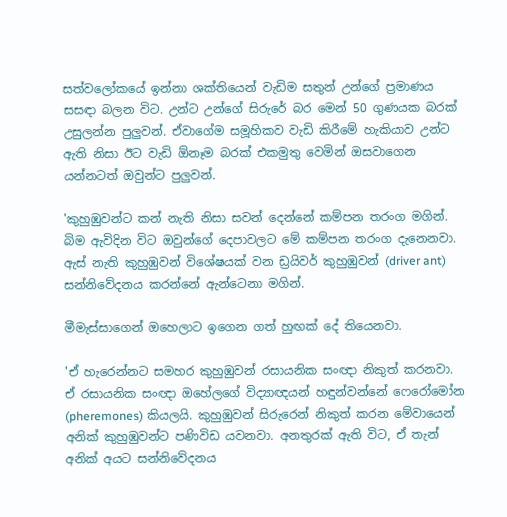සත්වලෝකයේ ඉන්නා ශක්තියෙන් වැඩිම සතුන් උන්ගේ ප්‍රමාණය සසඳා බලන විට. උන්ට උන්ගේ සිරුරේ බර මෙන් 50 ගුණයක බරක් උසුලන්න පුලුවන්. ඒවාගේම සමූහිකව වැඩි කිරීමේ හැකියාව උන්ට ඇති නිසා ඊට වැඩි ඕනෑම බරක් එකමුතු වෙමින් ඔසවාගෙන යන්නටත් ඔවුන්ට පුලුවන්.

'කුහුඹුවන්ට කන් නැති නිසා සවන් දෙන්නේ කම්පන තරංග මගින්. බිම ඇවිදින විට ඔවුන්ගේ දෙපාවලට මේ කම්පන තරංග දැනෙනවා. ඇස් නැති කුහුඹුවන් විශේෂයක් වන ඩ්‍රයිවර් කුහුඹුවන් (driver ant) සන්නිවේදනය කරන්නේ ඇන්ටෙනා මගින්.

මීමැස්සාගෙන් ඔහෙලාට ඉගෙන ගත් හුඟක් දේ තියෙනවා.

'ඒ හැරෙන්නට සමහර කුහුඹුවන් රසායනික සංඥා නිකුත් කරනවා. ඒ රසායනික සංඥා ඔහේලගේ විද්‍යාඥයන් හඳුන්වන්නේ ෆෙරෝමෝන (pheremones) කියලයි. කුහුඹුවන් සිරුරෙන් නිකුත් කරන මේවායෙන් අනික් කුහුඹුවන්ට පණිවිඩ යවනවා. අනතුරක් ඇති විට, ඒ තැන් අනික් අයට සන්නිවේදනය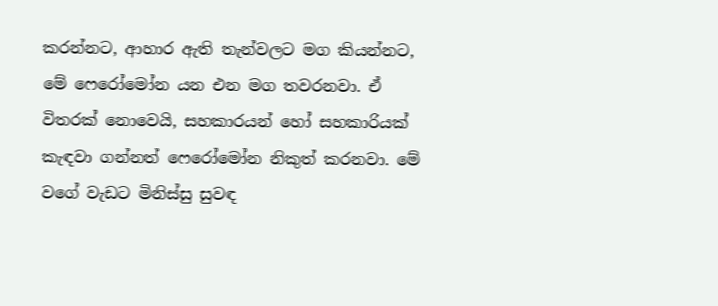කරන්නට, ආහාර ඇති තැන්වලට මග කියන්නට, මේ ෆෙරෝමෝන යන එන මග තවරනවා. ඒ විතරක් න‍ොවෙයි, සහකාරයන් හෝ සහකාරියක් කැඳවා ගන්නත් ෆෙරෝමෝන නිකුත් කරනවා. මේ වගේ වැඩට මිනිස්සු සුවඳ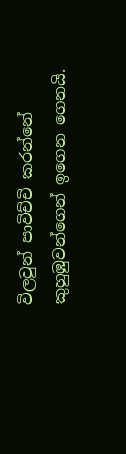විලවුන් පාවිච්චි කරන්නේ කුහුඹුවන්ගෙන් ඉගෙන ගෙනයි.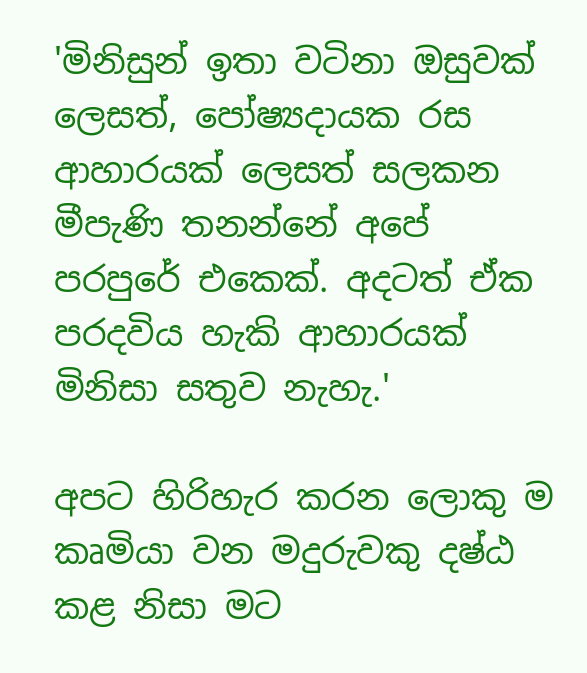'මිනිසුන් ඉතා වටිනා ඔසුවක් ලෙසත්, පෝෂ්‍යදායක රස ආහාරයක් ලෙසත් සලකන මීපැණි තනන්නේ අපේ පරපුරේ එකෙක්. අදටත් ඒක පරදවිය හැකි ආහාරයක් මිනිසා සතුව නැහැ.'

අපට හිරිහැර කරන ලොකු ම කෘමියා වන මදුරුවකු දෂ්ඨ කළ නිසා මට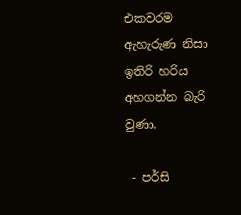එකවරම ඇහැරුණ නිසා ඉතිරි හරිය අහගන්න බැරි වුණා.

 - පර්සි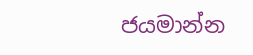ජයමාන්න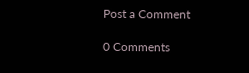Post a Comment

0 Comments